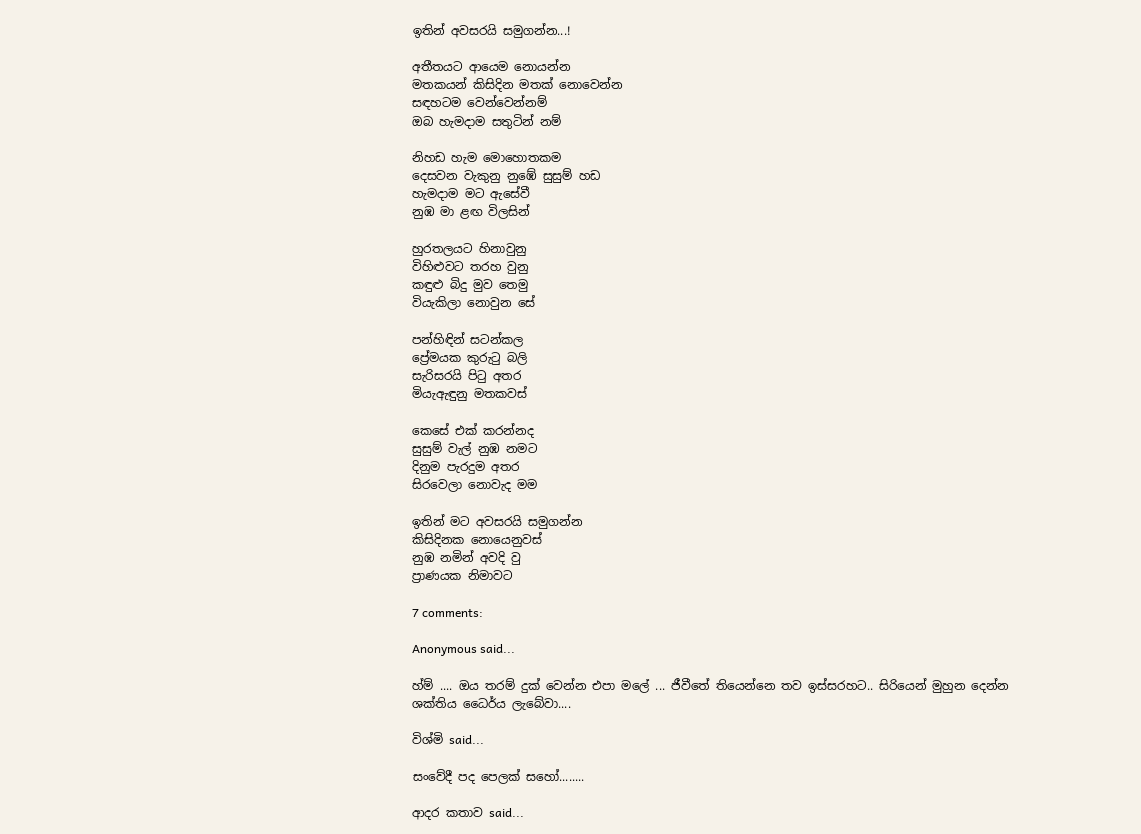ඉතින් අවසරයි සමුගන්න...!

අතීතයට ආයෙම නොයන්න
මතකයන් කිසිදින මතක් නොවෙන්න
සඳහටම වෙන්වෙන්නම්
ඔබ හැමදාම සතුටින් නම්

නිහඩ හැම මොහොතකම
දෙසවන වැකුනු නුඹේ සුසුම් හඩ
හැමදාම මට ඇසේවී
නුඹ මා ළඟ විලසින්

හුරතලයට හිනාවුනු
විහිළුවට තරහ වුනු
කඳුළු බිදු මුව තෙමු
වියැකිලා නොවුන සේ

පන්හිඳින් සටන්කල
ප්‍රේමයක කුරුටු බලි
සැරිසරයි පිටු අතර
මියැඇඳුනු මතකවස්

කෙසේ එක් කරන්නද
සුසුම් වැල් නුඹ නමට
දිනුම පැරදුම අතර
සිරවෙලා නොවැද ම‍ම

ඉතින් මට අවසරයි සමුගන්න
කිසිදිනක නොයෙනුවස්
නුඹ නමින් අවදි වු
ප්‍රාණයක නිමාවට

7 comments:

Anonymous said...

හ්ම් .... ඔය තරම් දුක් වෙන්න එපා මලේ ... ජීවීතේ තියෙන්නෙ තව ඉස්සරහට.. සිරියෙන් මුහුන දෙන්න ශක්තිය ධෛර්ය ලැබේවා....

විශ්මි said...

සංවේදී පද පෙලක් සහෝ........

ආදර කතාව said...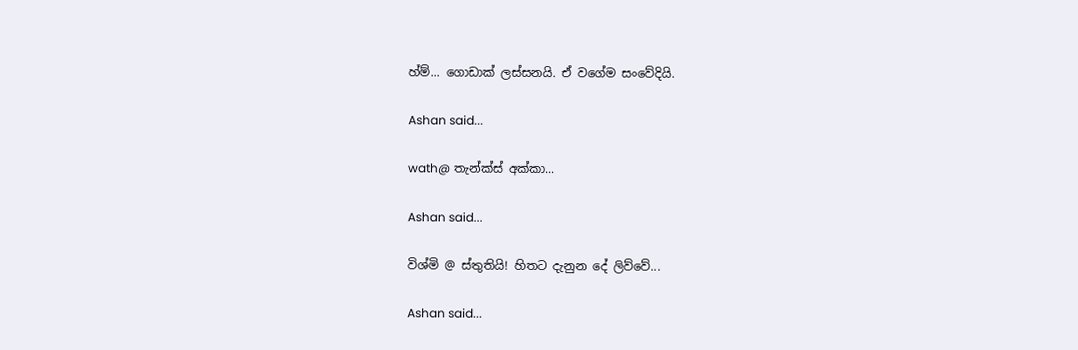හ්ම්... ගොඩාක් ලස්සනයි. ඒ වගේම සංවේදියි.

Ashan said...

wath@ තැන්ක්ස් අක්කා...

Ashan said...

විශ්මි @ ස්තුතියි! හිතට දැනුන දේ ලිව්වේ...

Ashan said...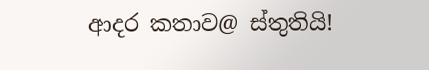ආදර කතාව@ ස්තුතියි!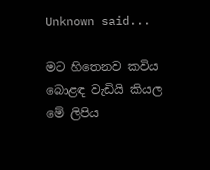Unknown said...

මට හිතෙනව කවිය බොළඳ වැඩියි කියල මේ ලිපිය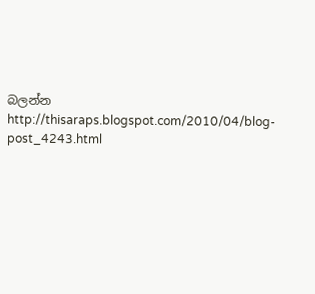බලන්න http://thisaraps.blogspot.com/2010/04/blog-post_4243.html